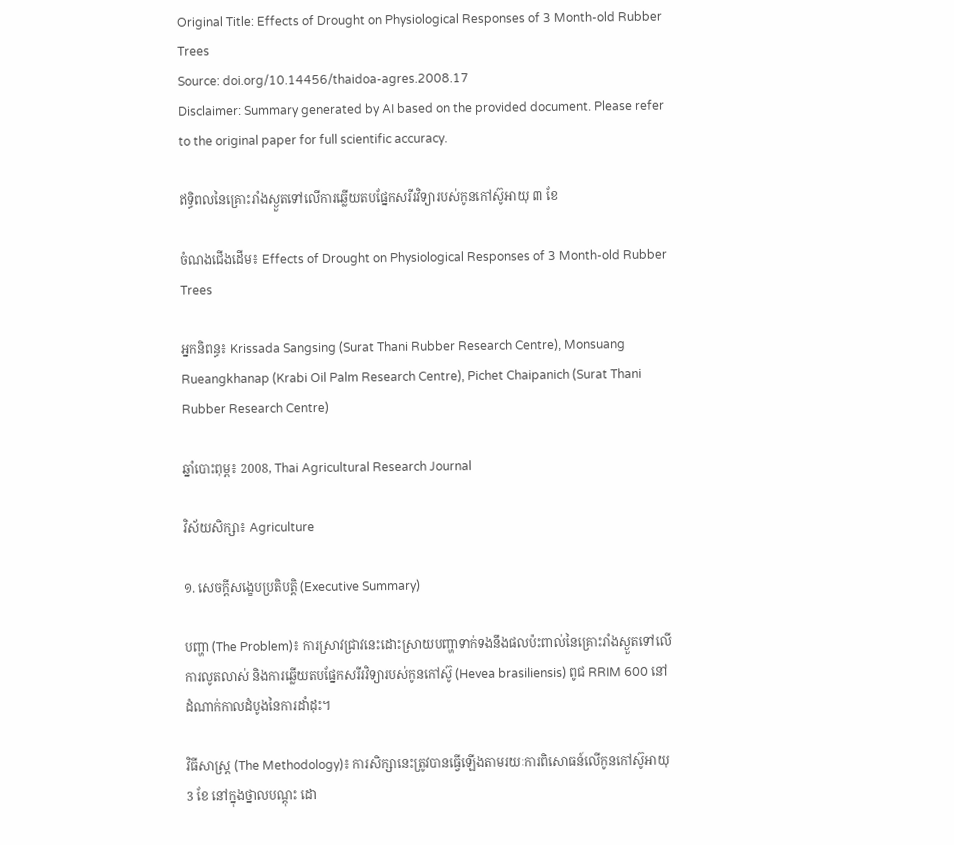Original Title: Effects of Drought on Physiological Responses of 3 Month-old Rubber Trees
Source: doi.org/10.14456/thaidoa-agres.2008.17
Disclaimer: Summary generated by AI based on the provided document. Please refer to the original paper for full scientific accuracy.

ឥទ្ធិពលនៃគ្រោះរាំងស្ងួតទៅលើការឆ្លើយតបផ្នែកសរីរវិទ្យារបស់កូនកៅស៊ូអាយុ ៣ ខែ

ចំណងជើងដើម៖ Effects of Drought on Physiological Responses of 3 Month-old Rubber Trees

អ្នកនិពន្ធ៖ Krissada Sangsing (Surat Thani Rubber Research Centre), Monsuang Rueangkhanap (Krabi Oil Palm Research Centre), Pichet Chaipanich (Surat Thani Rubber Research Centre)

ឆ្នាំបោះពុម្ព៖ 2008, Thai Agricultural Research Journal

វិស័យសិក្សា៖ Agriculture

១. សេចក្តីសង្ខេបប្រតិបត្តិ (Executive Summary)

បញ្ហា (The Problem)៖ ការស្រាវជ្រាវនេះដោះស្រាយបញ្ហាទាក់ទងនឹងផលប៉ះពាល់នៃគ្រោះរាំងស្ងួតទៅលើការលូតលាស់ និងការឆ្លើយតបផ្នែកសរីរវិទ្យារបស់កូនកៅស៊ូ (Hevea brasiliensis) ពូជ RRIM 600 នៅដំណាក់កាលដំបូងនៃការដាំដុះ។

វិធីសាស្ត្រ (The Methodology)៖ ការសិក្សានេះត្រូវបានធ្វើឡើងតាមរយៈការពិសោធន៍លើកូនកៅស៊ូអាយុ 3 ខែ នៅក្នុងថ្នាលបណ្តុះ ដោ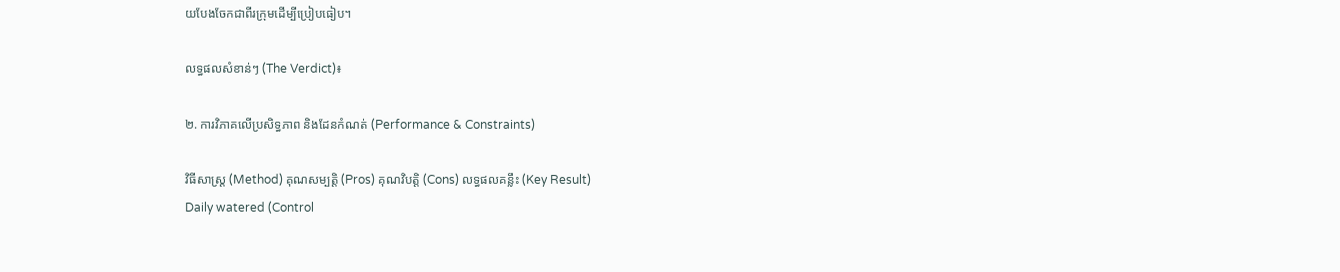យបែងចែកជាពីរក្រុមដើម្បីប្រៀបធៀប។

លទ្ធផលសំខាន់ៗ (The Verdict)៖

២. ការវិភាគលើប្រសិទ្ធភាព និងដែនកំណត់ (Performance & Constraints)

វិធីសាស្ត្រ (Method) គុណសម្បត្តិ (Pros) គុណវិបត្តិ (Cons) លទ្ធផលគន្លឹះ (Key Result)
Daily watered (Control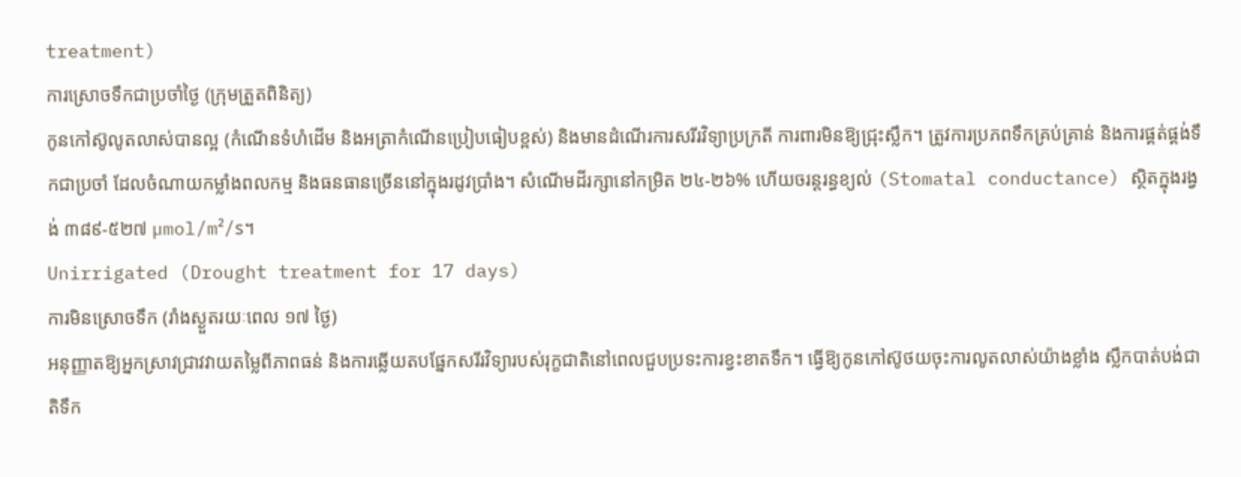treatment)
ការស្រោចទឹកជាប្រចាំថ្ងៃ (ក្រុមត្រួតពិនិត្យ)
កូនកៅស៊ូលូតលាស់បានល្អ (កំណើនទំហំដើម និងអត្រាកំណើនប្រៀបធៀបខ្ពស់) និងមានដំណើរការសរីរវិទ្យាប្រក្រតី ការពារមិនឱ្យជ្រុះស្លឹក។ ត្រូវការប្រភពទឹកគ្រប់គ្រាន់ និងការផ្គត់ផ្គង់ទឹកជាប្រចាំ ដែលចំណាយកម្លាំងពលកម្ម និងធនធានច្រើននៅក្នុងរដូវប្រាំង។ សំណើមដីរក្សានៅកម្រិត ២៤-២៦% ហើយចរន្តរន្ធខ្យល់ (Stomatal conductance) ស្ថិតក្នុងរង្វង់ ៣៨៩-៥២៧ µmol/m²/s។
Unirrigated (Drought treatment for 17 days)
ការមិនស្រោចទឹក (រាំងស្ងួតរយៈពេល ១៧ ថ្ងៃ)
អនុញ្ញាតឱ្យអ្នកស្រាវជ្រាវវាយតម្លៃពីភាពធន់ និងការឆ្លើយតបផ្នែកសរីរវិទ្យារបស់រុក្ខជាតិនៅពេលជួបប្រទះការខ្វះខាតទឹក។ ធ្វើឱ្យកូនកៅស៊ូថយចុះការលូតលាស់យ៉ាងខ្លាំង ស្លឹកបាត់បង់ជាតិទឹក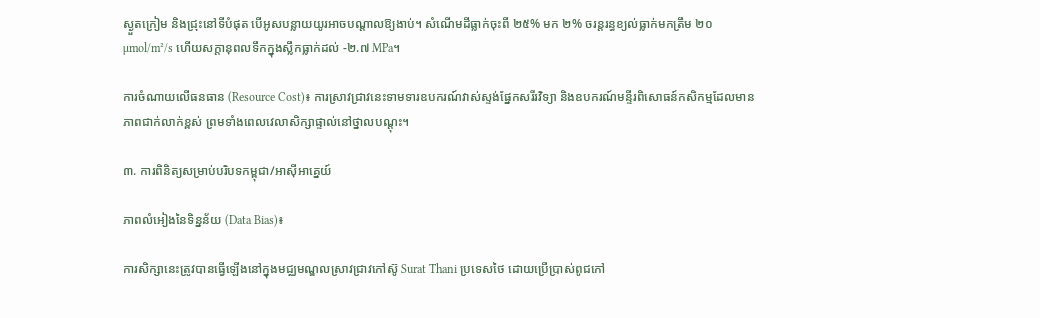ស្ងួតក្រៀម និងជ្រុះនៅទីបំផុត បើអូសបន្លាយយូរអាចបណ្តាលឱ្យងាប់។ សំណើមដីធ្លាក់ចុះពី ២៥% មក ២% ចរន្តរន្ធខ្យល់ធ្លាក់មកត្រឹម ២០ µmol/m²/s ហើយសក្តានុពលទឹកក្នុងស្លឹកធ្លាក់ដល់ -២.៧ MPa។

ការចំណាយលើធនធាន (Resource Cost)៖ ការស្រាវជ្រាវនេះទាមទារឧបករណ៍វាស់ស្ទង់ផ្នែកសរីរវិទ្យា និងឧបករណ៍មន្ទីរពិសោធន៍កសិកម្មដែលមានភាពជាក់លាក់ខ្ពស់ ព្រមទាំងពេលវេលាសិក្សាផ្ទាល់នៅថ្នាលបណ្តុះ។

៣. ការពិនិត្យសម្រាប់បរិបទកម្ពុជា/អាស៊ីអាគ្នេយ៍

ភាពលំអៀងនៃទិន្នន័យ (Data Bias)៖

ការសិក្សានេះត្រូវបានធ្វើឡើងនៅក្នុងមជ្ឈមណ្ឌលស្រាវជ្រាវកៅស៊ូ Surat Thani ប្រទេសថៃ ដោយប្រើប្រាស់ពូជកៅ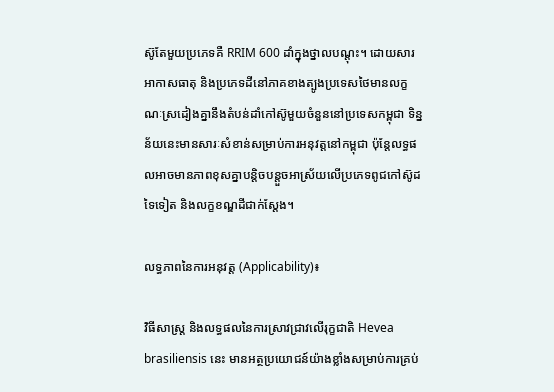ស៊ូតែមួយប្រភេទគឺ RRIM 600 ដាំក្នុងថ្នាលបណ្តុះ។ ដោយសារអាកាសធាតុ និងប្រភេទដីនៅភាគខាងត្បូងប្រទេសថៃមានលក្ខណៈស្រដៀងគ្នានឹងតំបន់ដាំកៅស៊ូមួយចំនួននៅប្រទេសកម្ពុជា ទិន្នន័យនេះមានសារៈសំខាន់សម្រាប់ការអនុវត្តនៅកម្ពុជា ប៉ុន្តែលទ្ធផលអាចមានភាពខុសគ្នាបន្តិចបន្តួចអាស្រ័យលើប្រភេទពូជកៅស៊ូដទៃទៀត និងលក្ខខណ្ឌដីជាក់ស្តែង។

លទ្ធភាពនៃការអនុវត្ត (Applicability)៖

វិធីសាស្ត្រ និងលទ្ធផលនៃការស្រាវជ្រាវលើរុក្ខជាតិ Hevea brasiliensis នេះ មានអត្ថប្រយោជន៍យ៉ាងខ្លាំងសម្រាប់ការគ្រប់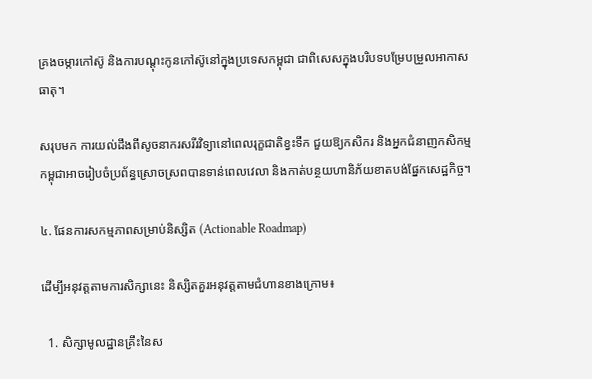គ្រងចម្ការកៅស៊ូ និងការបណ្តុះកូនកៅស៊ូនៅក្នុងប្រទេសកម្ពុជា ជាពិសេសក្នុងបរិបទបម្រែបម្រួលអាកាសធាតុ។

សរុបមក ការយល់ដឹងពីសូចនាករសរីរវិទ្យានៅពេលរុក្ខជាតិខ្វះទឹក ជួយឱ្យកសិករ និងអ្នកជំនាញកសិកម្មកម្ពុជាអាចរៀបចំប្រព័ន្ធស្រោចស្រពបានទាន់ពេលវេលា និងកាត់បន្ថយហានិភ័យខាតបង់ផ្នែកសេដ្ឋកិច្ច។

៤. ផែនការសកម្មភាពសម្រាប់និស្សិត (Actionable Roadmap)

ដើម្បីអនុវត្តតាមការសិក្សានេះ និស្សិតគួរអនុវត្តតាមជំហានខាងក្រោម៖

  1. សិក្សាមូលដ្ឋានគ្រឹះនៃស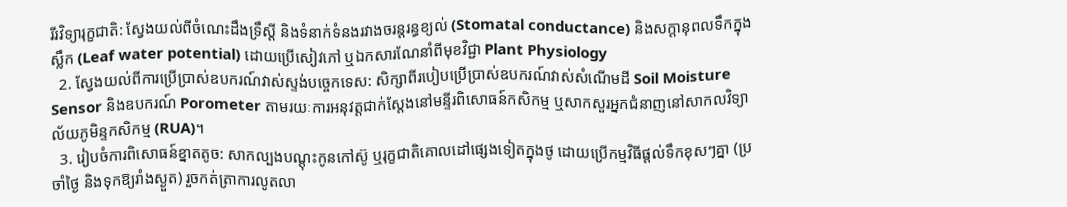រីរវិទ្យារុក្ខជាតិ: ស្វែងយល់ពីចំណេះដឹងទ្រឹស្តី និងទំនាក់ទំនងរវាងចរន្តរន្ធខ្យល់ (Stomatal conductance) និងសក្តានុពលទឹកក្នុងស្លឹក (Leaf water potential) ដោយប្រើសៀវភៅ ឬឯកសារណែនាំពីមុខវិជ្ជា Plant Physiology
  2. ស្វែងយល់ពីការប្រើប្រាស់ឧបករណ៍វាស់ស្ទង់បច្ចេកទេស: សិក្សាពីរបៀបប្រើប្រាស់ឧបករណ៍វាស់សំណើមដី Soil Moisture Sensor និងឧបករណ៍ Porometer តាមរយៈការអនុវត្តជាក់ស្តែងនៅមន្ទីរពិសោធន៍កសិកម្ម ឬសាកសួរអ្នកជំនាញនៅសាកលវិទ្យាល័យភូមិន្ទកសិកម្ម (RUA)។
  3. រៀបចំការពិសោធន៍ខ្នាតតូច: សាកល្បងបណ្តុះកូនកៅស៊ូ ឬរុក្ខជាតិគោលដៅផ្សេងទៀតក្នុងថូ ដោយប្រើកម្មវិធីផ្តល់ទឹកខុសៗគ្នា (ប្រចាំថ្ងៃ និងទុកឱ្យរាំងស្ងួត) រួចកត់ត្រាការលូតលា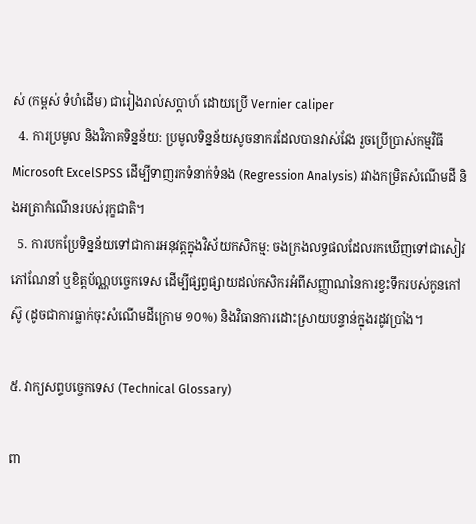ស់ (កម្ពស់ ទំហំដើម) ជារៀងរាល់សប្តាហ៍ ដោយប្រើ Vernier caliper
  4. ការប្រមូល និងវិភាគទិន្នន័យ: ប្រមូលទិន្នន័យសូចនាករដែលបានវាស់វែង រួចប្រើប្រាស់កម្មវិធី Microsoft ExcelSPSS ដើម្បីទាញរកទំនាក់ទំនង (Regression Analysis) រវាងកម្រិតសំណើមដី និងអត្រាកំណើនរបស់រុក្ខជាតិ។
  5. ការបកប្រែទិន្នន័យទៅជាការអនុវត្តក្នុងវិស័យកសិកម្ម: ចងក្រងលទ្ធផលដែលរកឃើញទៅជាសៀវភៅណែនាំ ឬខិត្តប័ណ្ណបច្ចេកទេស ដើម្បីផ្សព្វផ្សាយដល់កសិករអំពីសញ្ញាណនៃការខ្វះទឹករបស់កូនកៅស៊ូ (ដូចជាការធ្លាក់ចុះសំណើមដីក្រោម ១០%) និងវិធានការដោះស្រាយបន្ទាន់ក្នុងរដូវប្រាំង។

៥. វាក្យសព្ទបច្ចេកទេស (Technical Glossary)

ពា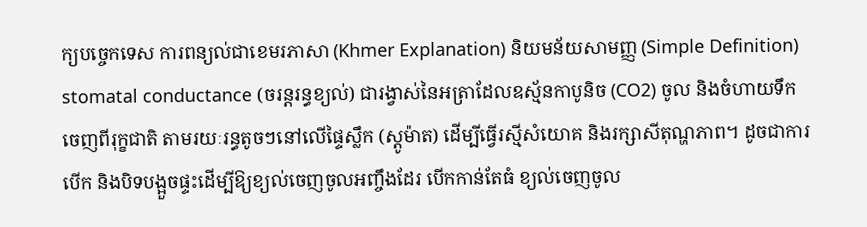ក្យបច្ចេកទេស ការពន្យល់ជាខេមរភាសា (Khmer Explanation) និយមន័យសាមញ្ញ (Simple Definition)
stomatal conductance (ចរន្តរន្ធខ្យល់) ជារង្វាស់នៃអត្រាដែលឧស្ម័នកាបូនិច (CO2) ចូល និងចំហាយទឹកចេញពីរុក្ខជាតិ តាមរយៈរន្ធតូចៗនៅលើផ្ទៃស្លឹក (ស្តូម៉ាត) ដើម្បីធ្វើរស្មីសំយោគ និងរក្សាសីតុណ្ហភាព។ ដូចជាការបើក និងបិទបង្អួចផ្ទះដើម្បីឱ្យខ្យល់ចេញចូលអញ្ចឹងដែរ បើកកាន់តែធំ ខ្យល់ចេញចូល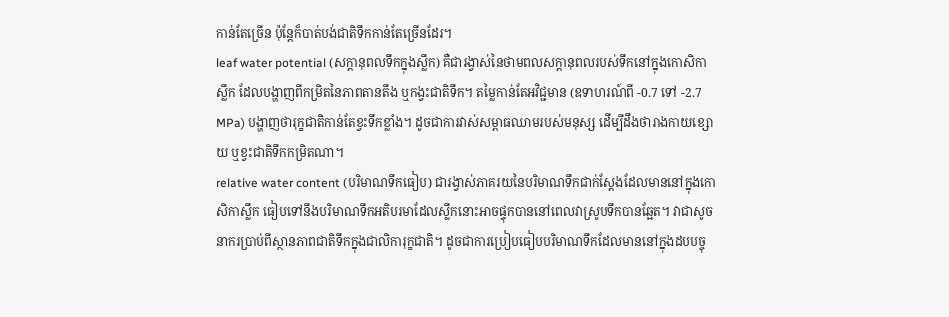កាន់តែច្រើន ប៉ុន្តែក៏បាត់បង់ជាតិទឹកកាន់តែច្រើនដែរ។
leaf water potential (សក្តានុពលទឹកក្នុងស្លឹក) គឺជារង្វាស់នៃថាមពលសក្តានុពលរបស់ទឹកនៅក្នុងកោសិកាស្លឹក ដែលបង្ហាញពីកម្រិតនៃភាពតានតឹង ឬកង្វះជាតិទឹក។ តម្លៃកាន់តែអវិជ្ជមាន (ឧទាហរណ៍ពី -0.7 ទៅ -2.7 MPa) បង្ហាញថារុក្ខជាតិកាន់តែខ្វះទឹកខ្លាំង។ ដូចជាការវាស់សម្ពាធឈាមរបស់មនុស្ស ដើម្បីដឹងថារាងកាយខ្សោយ ឬខ្វះជាតិទឹកកម្រិតណា។
relative water content (បរិមាណទឹកធៀប) ជារង្វាស់ភាគរយនៃបរិមាណទឹកជាក់ស្តែងដែលមាននៅក្នុងកោសិកាស្លឹក ធៀបទៅនឹងបរិមាណទឹកអតិបរមាដែលស្លឹកនោះអាចផ្ទុកបាននៅពេលវាស្រូបទឹកបានឆ្អែត។ វាជាសូចនាករប្រាប់ពីស្ថានភាពជាតិទឹកក្នុងជាលិការុក្ខជាតិ។ ដូចជាការប្រៀបធៀបបរិមាណទឹកដែលមាននៅក្នុងដបបច្ចុ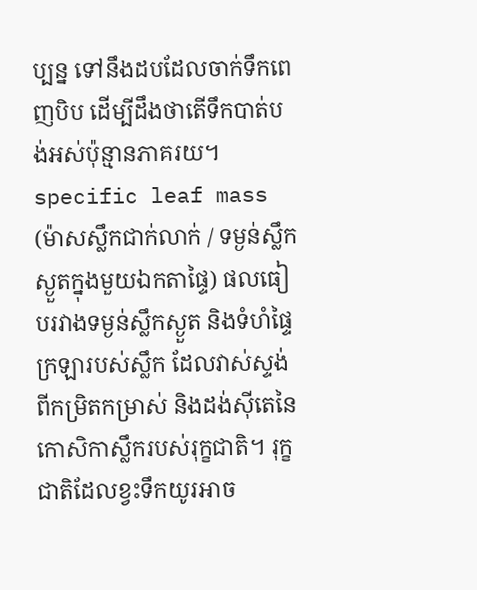ប្បន្ន ទៅនឹងដបដែលចាក់ទឹកពេញបិប ដើម្បីដឹងថាតើទឹកបាត់បង់អស់ប៉ុន្មានភាគរយ។
specific leaf mass (ម៉ាសស្លឹកជាក់លាក់ / ទម្ងន់ស្លឹកស្ងួតក្នុងមួយឯកតាផ្ទៃ) ផលធៀបរវាងទម្ងន់ស្លឹកស្ងួត និងទំហំផ្ទៃក្រឡារបស់ស្លឹក ដែលវាស់ស្ទង់ពីកម្រិតកម្រាស់ និងដង់ស៊ីតេនៃកោសិកាស្លឹករបស់រុក្ខជាតិ។ រុក្ខជាតិដែលខ្វះទឹកយូរអាច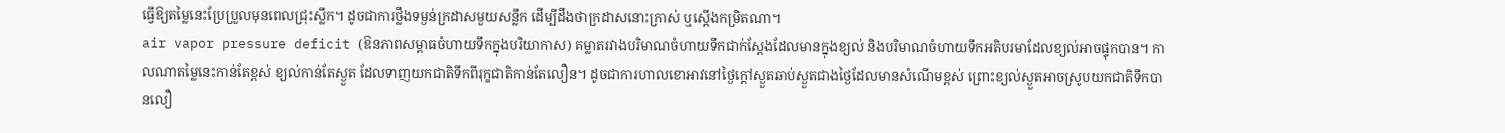ធ្វើឱ្យតម្លៃនេះប្រែប្រួលមុនពេលជ្រុះស្លឹក។ ដូចជាការថ្លឹងទម្ងន់ក្រដាសមួយសន្លឹក ដើម្បីដឹងថាក្រដាសនោះក្រាស់ ឬស្តើងកម្រិតណា។
air vapor pressure deficit (ឱនភាពសម្ពាធចំហាយទឹកក្នុងបរិយាកាស) គម្លាតរវាងបរិមាណចំហាយទឹកជាក់ស្តែងដែលមានក្នុងខ្យល់ និងបរិមាណចំហាយទឹកអតិបរមាដែលខ្យល់អាចផ្ទុកបាន។ កាលណាតម្លៃនេះកាន់តែខ្ពស់ ខ្យល់កាន់តែស្ងួត ដែលទាញយកជាតិទឹកពីរុក្ខជាតិកាន់តែលឿន។ ដូចជាការហាលខោអាវនៅថ្ងៃក្តៅស្ងួតឆាប់ស្ងួតជាងថ្ងៃដែលមានសំណើមខ្ពស់ ព្រោះខ្យល់ស្ងួតអាចស្រូបយកជាតិទឹកបានលឿ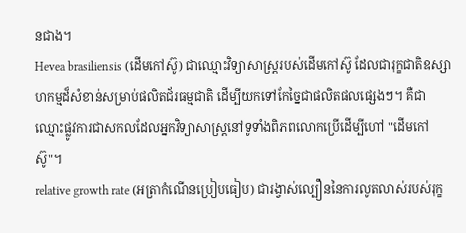នជាង។
Hevea brasiliensis (ដើមកៅស៊ូ) ជាឈ្មោះវិទ្យាសាស្ត្ររបស់ដើមកៅស៊ូ ដែលជារុក្ខជាតិឧស្សាហកម្មដ៏សំខាន់សម្រាប់ផលិតជ័រធម្មជាតិ ដើម្បីយកទៅកែច្នៃជាផលិតផលផ្សេងៗ។ គឺជាឈ្មោះផ្លូវការជាសកលដែលអ្នកវិទ្យាសាស្ត្រនៅទូទាំងពិភពលោកប្រើដើម្បីហៅ "ដើមកៅស៊ូ"។
relative growth rate (អត្រាកំណើនប្រៀបធៀប) ជារង្វាស់ល្បឿននៃការលូតលាស់របស់រុក្ខ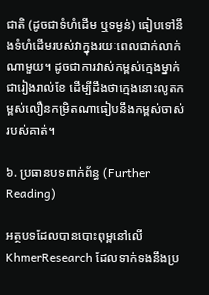ជាតិ (ដូចជាទំហំដើម ឬទម្ងន់) ធៀបទៅនឹងទំហំដើមរបស់វាក្នុងរយៈពេលជាក់លាក់ណាមួយ។ ដូចជាការវាស់កម្ពស់ក្មេងម្នាក់ជារៀងរាល់ខែ ដើម្បីដឹងថាក្មេងនោះលូតកម្ពស់លឿនកម្រិតណាធៀបនឹងកម្ពស់ចាស់របស់គាត់។

៦. ប្រធានបទពាក់ព័ន្ធ (Further Reading)

អត្ថបទដែលបានបោះពុម្ពនៅលើ KhmerResearch ដែលទាក់ទងនឹងប្រ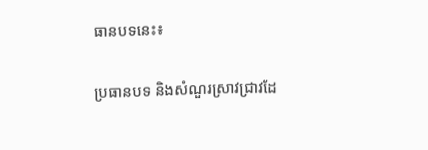ធានបទនេះ៖

ប្រធានបទ និងសំណួរស្រាវជ្រាវដែ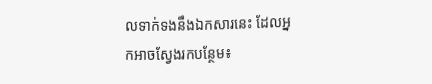លទាក់ទងនឹងឯកសារនេះ ដែលអ្នកអាចស្វែងរកបន្ថែម៖